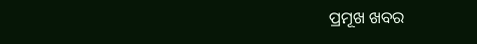ପ୍ରମୂଖ ଖବର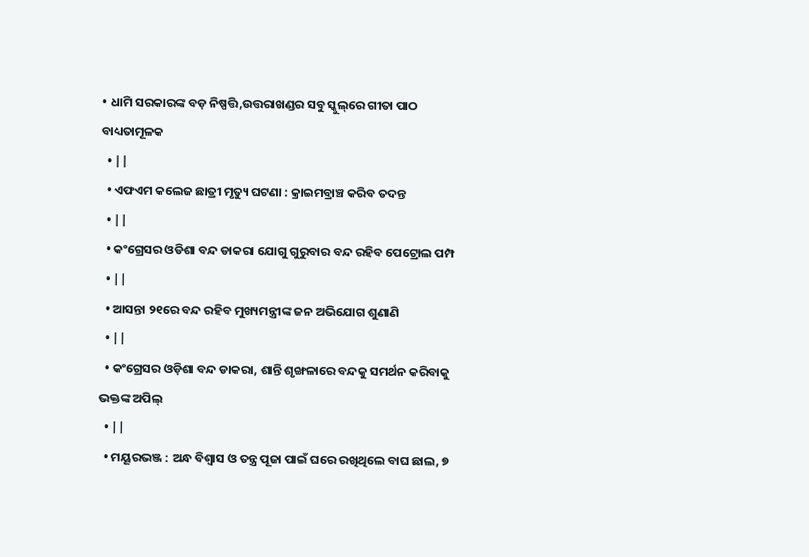• ଧାମି ସରକାରଙ୍କ ବଡ଼ ନିଷ୍ପତ୍ତି,ଉତ୍ତରାଖଣ୍ଡର ସବୁ ସ୍କୁଲ୍‌ରେ ଗୀତା ପାଠ ବାଧ୍ୟତାମୂଳକ
  • ||
  • ଏଫଏମ କଲେଜ ଛାତ୍ରୀ ମୃତ୍ୟୁ ଘଟଣା : କ୍ରାଇମବ୍ରାଞ୍ଚ କରିବ ତଦନ୍ତ
  • ||
  • କଂଗ୍ରେସର ଓଡିଶା ବନ୍ଦ ଡାକରା ଯୋଗୁ ଗୁରୁବାର ବନ୍ଦ ରହିବ ପେଟ୍ରୋଲ ପମ୍ପ
  • ||
  • ଆସନ୍ତା ୨୧ରେ ବନ୍ଦ ରହିବ ମୁଖ୍ୟମନ୍ତ୍ରୀଙ୍କ ଜନ ଅଭିଯୋଗ ଶୁଣାଣି
  • ||
  • କଂଗ୍ରେସର ଓଡ଼ିଶା ବନ୍ଦ ଡାକରା, ଶାନ୍ତି ଶୃଙ୍ଖଳାରେ ବନ୍ଦକୁ ସମର୍ଥନ କରିବାକୁ ଭକ୍ତଙ୍କ ଅପିଲ୍
  • ||
  • ମୟୂରଭଞ୍ଜ : ଅନ୍ଧ ବିଶ୍ୱାସ ଓ ତନ୍ତ୍ର ପୂଜା ପାଇଁ ଘରେ ରଖିଥିଲେ ବାଘ ଛାଲ, ୭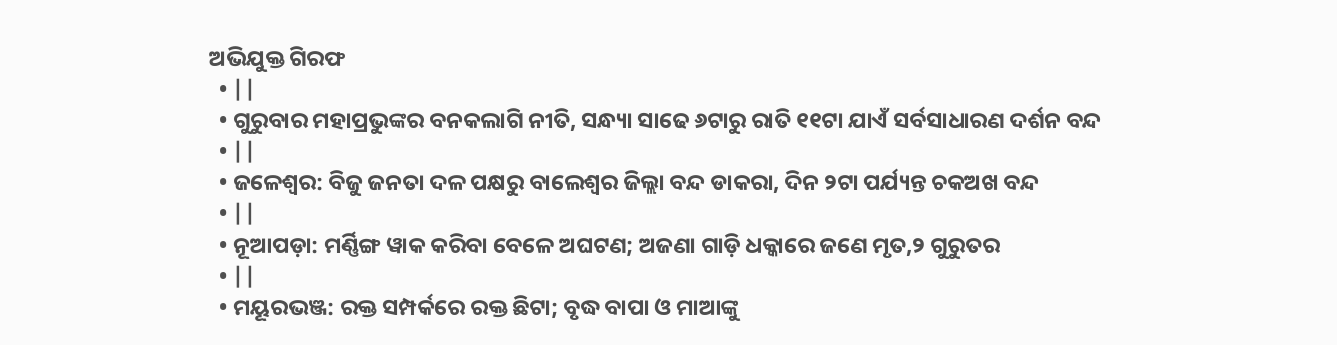ଅଭିଯୁକ୍ତ ଗିରଫ
  • ||
  • ଗୁରୁବାର ମହାପ୍ରଭୁଙ୍କର ବନକଲାଗି ନୀତି, ସନ୍ଧ୍ୟା ସାଢେ ୬ଟାରୁ ରାତି ୧୧ଟା ଯାଏଁ ସର୍ବସାଧାରଣ ଦର୍ଶନ ବନ୍ଦ
  • ||
  • ଜଳେଶ୍ବର: ବିଜୁ ଜନତା ଦଳ ପକ୍ଷରୁ ବାଲେଶ୍ୱର ଜିଲ୍ଲା ବନ୍ଦ ଡାକରା, ଦିନ ୨ଟା ପର୍ଯ୍ୟନ୍ତ ଚକଅଖ ବନ୍ଦ
  • ||
  • ନୂଆପଡ଼ା: ମର୍ଣ୍ଣିଙ୍ଗ ୱାକ କରିବା ବେଳେ ଅଘଟଣ; ଅଜଣା ଗାଡ଼ି ଧକ୍କାରେ ଜଣେ ମୃତ,୨ ଗୁରୁତର
  • ||
  • ମୟୂରଭଞ୍ଜ: ରକ୍ତ ସମ୍ପର୍କରେ ରକ୍ତ ଛିଟା; ବୃଦ୍ଧ ବାପା ଓ ମାଆଙ୍କୁ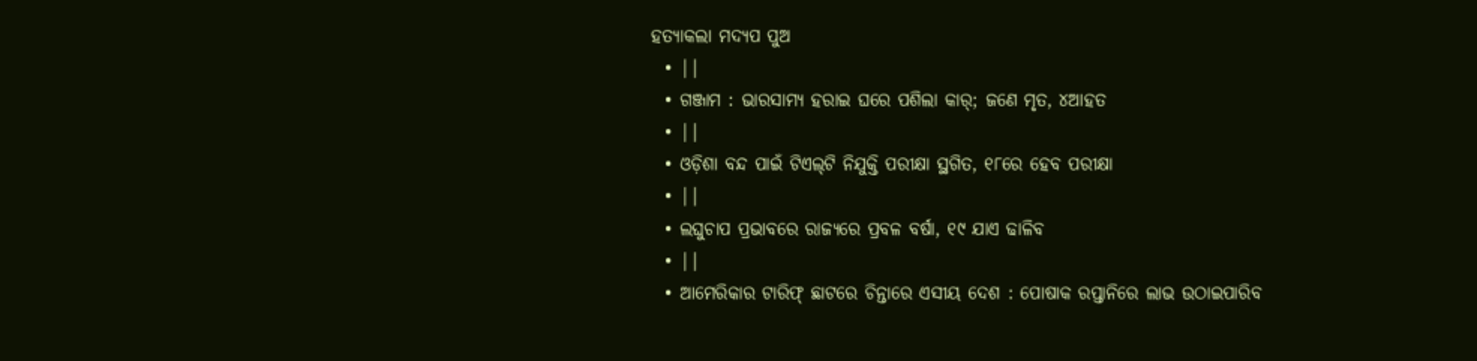ହତ୍ୟାକଲା ମଦ୍ୟପ ପୁଅ
  • ||
  • ଗଞ୍ଜାମ : ଭାରସାମ୍ୟ ହରାଇ ଘରେ ପଶିଲା କାର୍; ଜଣେ ମୃତ, ୪ଆହତ
  • ||
  • ଓଡ଼ିଶା ବନ୍ଦ ପାଇଁ ଟିଏଲ୍‌ଟି ନିଯୁକ୍ତି ପରୀକ୍ଷା ସ୍ଥଗିତ, ୧୮ରେ ହେବ ପରୀକ୍ଷା
  • ||
  • ଲଘୁଚାପ ପ୍ରଭାବରେ ରାଜ୍ୟରେ ପ୍ରବଳ ବର୍ଷା, ୧୯ ଯାଏ ଢାଳିବ
  • ||
  • ଆମେରିକାର ଟାରିଫ୍‌ ଛାଟରେ ଚିନ୍ତାରେ ଏସୀୟ ଦେଶ : ପୋଷାକ ରପ୍ତାନିରେ ଲାଭ ଉଠାଇପାରିବ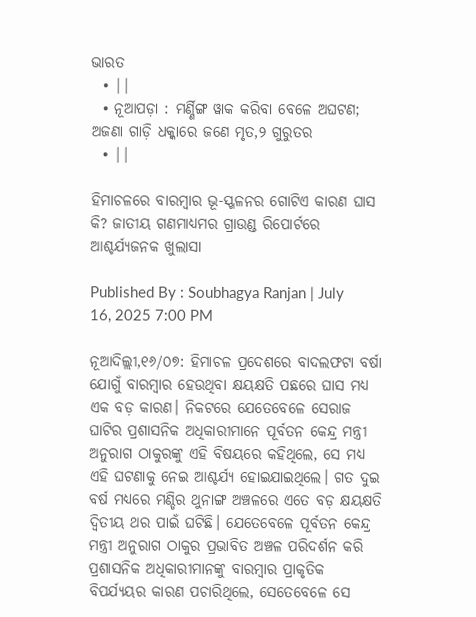ଭାରତ
  • ||
  • ନୂଆପଡ଼ା : ମର୍ଣ୍ଣିଙ୍ଗ ୱାକ କରିବା ବେଳେ ଅଘଟଣ; ଅଜଣା ଗାଡ଼ି ଧକ୍କାରେ ଜଣେ ମୃତ,୨ ଗୁରୁତର
  • ||

ହିମାଚଳରେ ବାରମ୍ବାର ଭୂ-ସ୍ଖଳନର ଗୋଟିଏ କାରଣ ଘାସ କି? ଜାତୀୟ ଗଣମାଧ୍ୟମର ଗ୍ରାଉଣ୍ଡ ରିପୋର୍ଟରେ ଆଶ୍ଚର୍ଯ୍ୟଜନକ ଖୁଲାସା

Published By : Soubhagya Ranjan | July 16, 2025 7:00 PM

ନୂଆଦିଲ୍ଲୀ,୧୬/୦୭: ହିମାଚଳ ପ୍ରଦେଶରେ ବାଦଲଫଟା ବର୍ଷା ଯୋଗୁଁ ବାରମ୍ବାର ହେଉଥିବା କ୍ଷୟକ୍ଷତି ପଛରେ ଘାସ ମଧ୍ୟ ଏକ ବଡ଼ କାରଣ। ନିକଟରେ ଯେତେବେଳେ ସେରାଜ ଘାଟିର ପ୍ରଶାସନିକ ଅଧିକାରୀମାନେ ପୂର୍ବତନ କେନ୍ଦ୍ର ମନ୍ତ୍ରୀ ଅନୁରାଗ ଠାକୁରଙ୍କୁ ଏହି ବିଷୟରେ କହିଥିଲେ, ସେ ମଧ୍ୟ ଏହି ଘଟଣାକୁ ନେଇ ଆଶ୍ଚର୍ଯ୍ୟ ହୋଇଯାଇଥିଲେ। ଗତ ଦୁଇ ବର୍ଷ ମଧ୍ୟରେ ମଣ୍ଡିର ଥୁନାଙ୍ଗ ଅଞ୍ଚଳରେ ଏତେ ବଡ଼ କ୍ଷୟକ୍ଷତି ଦ୍ୱିତୀୟ ଥର ପାଇଁ ଘଟିଛି। ଯେତେବେଳେ ପୂର୍ବତନ କେନ୍ଦ୍ର ମନ୍ତ୍ରୀ ଅନୁରାଗ ଠାକୁର ପ୍ରଭାବିତ ଅଞ୍ଚଳ ପରିଦର୍ଶନ କରି ପ୍ରଶାସନିକ ଅଧିକାରୀମାନଙ୍କୁ ବାରମ୍ବାର ପ୍ରାକୃତିକ ବିପର୍ଯ୍ୟୟର କାରଣ ପଚାରିଥିଲେ, ସେତେବେଳେ ସେ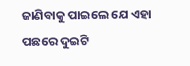ଜାଣିବାକୁ ପାଇଲେ ଯେ ଏହା ପଛରେ ଦୁଇଟି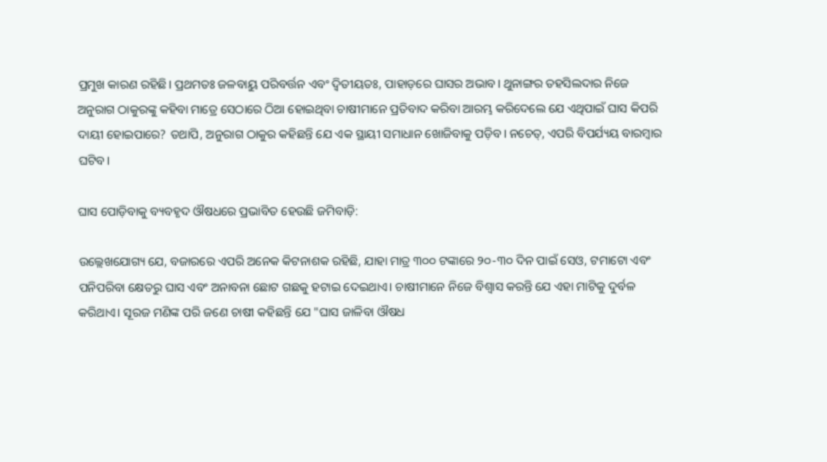ପ୍ରମୁଖ କାରଣ ରହିଛି। ପ୍ରଥମତଃ ଜଳବାୟୁ ପରିବର୍ତ୍ତନ ଏବଂ ଦ୍ୱିତୀୟତଃ, ପାହାଡ଼ରେ ଘାସର ଅଭାବ। ଥୁନାଙ୍ଗର ତହସିଲଦାର ନିଜେ ଅନୁରାଗ ଠାକୁରଙ୍କୁ କହିବା ମାତ୍ରେ ସେଠାରେ ଠିଆ ହୋଇଥିବା ଚାଷୀମାନେ ପ୍ରତିବାଦ କରିବା ଆରମ୍ଭ କରିଦେଲେ ଯେ ଏଥିପାଇଁ ଘାସ କିପରି ଦାୟୀ ହୋଇପାରେ? ତଥାପି, ଅନୁରାଗ ଠାକୁର କହିଛନ୍ତି ଯେ ଏକ ସ୍ଥାୟୀ ସମାଧାନ ଖୋଜିବାକୁ ପଡ଼ିବ। ନଚେତ୍, ଏପରି ବିପର୍ଯ୍ୟୟ ବାରମ୍ବାର ଘଟିବ।

ଘାସ ପୋଡ଼ିବାକୁ ବ୍ୟବହୃଦ ଔଷଧରେ ପ୍ରଭାବିତ ହେଉଛି ଜମିବାଡ଼ି:

ଉଲ୍ଲେଖଯୋଗ୍ୟ ଯେ, ବଜାରରେ ଏପରି ଅନେକ କିଟନାଶକ ରହିଛି, ଯାହା ମାତ୍ର ୩୦୦ ଟଙ୍କାରେ ୨୦-୩୦ ଦିନ ପାଇଁ ସେଓ, ଟମାଟୋ ଏବଂ ପନିପରିବା କ୍ଷେତରୁ ଘାସ ଏବଂ ଅନାବନା ଛୋଟ ଗଛକୁ ହଟାଇ ଦେଇଥାଏ। ଚାଷୀମାନେ ନିଜେ ବିଶ୍ୱାସ କରନ୍ତି ଯେ ଏହା ମାଟିକୁ ଦୁର୍ବଳ କରିଥାଏ। ସୂରଜ ମଣିଙ୍କ ପରି ଜଣେ ଚାଷୀ କହିଛନ୍ତି ଯେ "ଘାସ ଜାଳିବା ଔଷଧ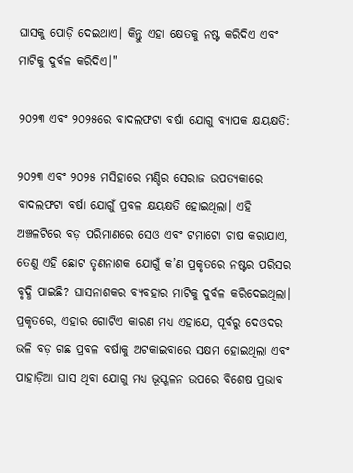ଘାସକୁ ପୋଡ଼ି ଦେଇଥାଏ। କିନ୍ତୁ ଏହା କ୍ଷେତକୁ ନଷ୍ଟ କରିଦିଏ ଏବଂ ମାଟିକୁ ଦୁର୍ବଳ କରିଦିଏ।"

୨୦୨୩ ଏବଂ ୨୦୨୫ରେ ବାଦଲଫଟା ବର୍ଷା ଯୋଗୁ ବ୍ୟାପକ କ୍ଷୟକ୍ଷତି:

୨୦୨୩ ଏବଂ ୨୦୨୫ ମସିହାରେ ମଣ୍ଡିର ସେରାଜ ଉପତ୍ୟକାରେ ବାଦଲଫଟା ବର୍ଷା ଯୋଗୁଁ ପ୍ରବଳ କ୍ଷୟକ୍ଷତି ହୋଇଥିଲା। ଏହି ଅଞ୍ଚଳଟିରେ ବଡ଼ ପରିମାଣରେ ସେଓ ଏବଂ ଟମାଟୋ ଚାଷ କରାଯାଏ, ତେଣୁ ଏହି ଛୋଟ ତୃଣନାଶକ ଯୋଗୁଁ କ’ଣ ପ୍ରକୃତରେ ନଷ୍ଟର ପରିସର ବୃଦ୍ଧି ପାଇଛି? ଘାସନାଶକର ବ୍ୟବହାର ମାଟିକୁ ଦୁର୍ବଳ କରିଦେଇଥିଲା। ପ୍ରକୃତରେ, ଏହାର ଗୋଟିଏ କାରଣ ମଧ୍ୟ ଏହାଯେ, ପୂର୍ବରୁ ଦେଓଦର ଭଳି ବଡ଼ ଗଛ ପ୍ରବଳ ବର୍ଷାକୁ ଅଟକାଇବାରେ ସକ୍ଷମ ହୋଇଥିଲା ଏବଂ ପାହାଡ଼ିଆ ଘାସ ଥିବା ଯୋଗୁ ମଧ୍ୟ ଭୂସ୍ଖଳନ ଉପରେ ବିଶେଷ ପ୍ରଭାବ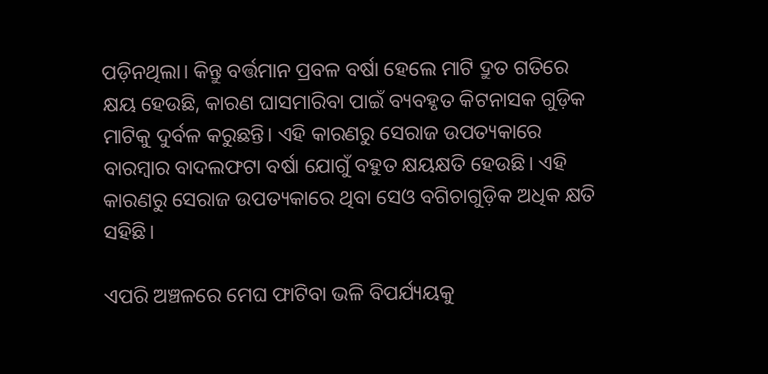ପଡ଼ିନଥିଲା। କିନ୍ତୁ ବର୍ତ୍ତମାନ ପ୍ରବଳ ବର୍ଷା ହେଲେ ମାଟି ଦ୍ରୁତ ଗତିରେ କ୍ଷୟ ହେଉଛି, କାରଣ ଘାସମାରିବା ପାଇଁ ବ୍ୟବହୃତ କିଟନାସକ ଗୁଡ଼ିକ ମାଟିକୁ ଦୁର୍ବଳ କରୁଛନ୍ତି। ଏହି କାରଣରୁ ସେରାଜ ଉପତ୍ୟକାରେ ବାରମ୍ବାର ବାଦଲଫଟା ବର୍ଷା ଯୋଗୁଁ ବହୁତ କ୍ଷୟକ୍ଷତି ହେଉଛି। ଏହି କାରଣରୁ ସେରାଜ ଉପତ୍ୟକାରେ ଥିବା ସେଓ ବଗିଚାଗୁଡ଼ିକ ଅଧିକ କ୍ଷତି ସହିଛି।

ଏପରି ଅଞ୍ଚଳରେ ମେଘ ଫାଟିବା ଭଳି ବିପର୍ଯ୍ୟୟକୁ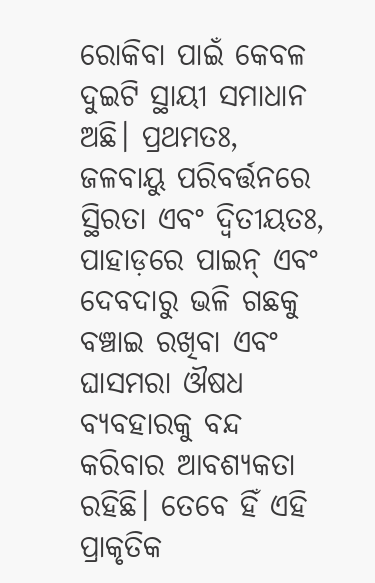ରୋକିବା ପାଇଁ କେବଳ ଦୁଇଟି ସ୍ଥାୟୀ ସମାଧାନ ଅଛି। ପ୍ରଥମତଃ, ଜଳବାୟୁ ପରିବର୍ତ୍ତନରେ ସ୍ଥିରତା ଏବଂ ଦ୍ୱିତୀୟତଃ, ପାହାଡ଼ରେ ପାଇନ୍ ଏବଂ ଦେବଦାରୁ ଭଳି ଗଛକୁ ବଞ୍ଚାଇ ରଖିବା ଏବଂ ଘାସମରା ଔଷଧ ବ୍ୟବହାରକୁ ବନ୍ଦ କରିବାର ଆବଶ୍ୟକତା ରହିଛି। ତେବେ ହିଁ ଏହି ପ୍ରାକୃତିକ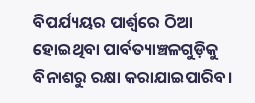ବିପର୍ଯ୍ୟୟର ପାର୍ଶ୍ୱରେ ଠିଆ ହୋଇଥିବା ପାର୍ବତ୍ୟାଞ୍ଚଳଗୁଡ଼ିକୁ ବିନାଶରୁ ରକ୍ଷା କରାଯାଇପାରିବ।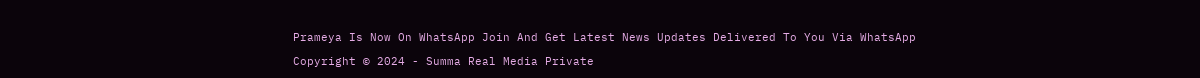Prameya Is Now On WhatsApp Join And Get Latest News Updates Delivered To You Via WhatsApp

Copyright © 2024 - Summa Real Media Private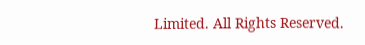Limited. All Rights Reserved.